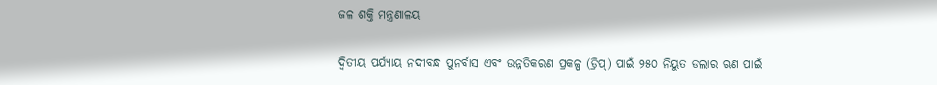ଜଳ ଶକ୍ତି ମନ୍ତ୍ରଣାଳୟ

ଦ୍ୱିତୀୟ ପର୍ଯ୍ୟାୟ ନଦୀବନ୍ଧ ପୁନର୍ବାସ ଏବଂ ଉନ୍ନତିକରଣ ପ୍ରକଳ୍ପ (ଡ୍ରିପ୍‍) ପାଇଁ ୨୫୦ ନିୟୁତ ଡଲାର ଋଣ ପାଇଁ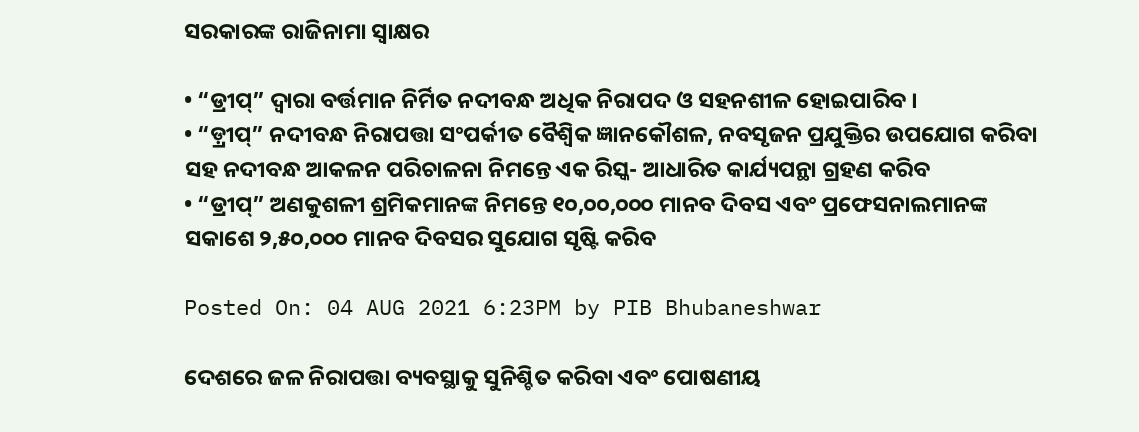ସରକାରଙ୍କ ରାଜିନାମା ସ୍ୱାକ୍ଷର

• “ଡ୍ରୀପ୍‍” ଦ୍ୱାରା ବର୍ତ୍ତମାନ ନିର୍ମିତ ନଦୀବନ୍ଧ ଅଧିକ ନିରାପଦ ଓ ସହନଶୀଳ ହୋଇପାରିବ ।
• “ଡ଼୍ରୀପ୍‍” ନଦୀବନ୍ଧ ନିରାପତ୍ତା ସଂପର୍କୀତ ବୈଶ୍ୱିକ ଜ୍ଞାନକୌଶଳ, ନବସୃଜନ ପ୍ରଯୁକ୍ତିର ଉପଯୋଗ କରିବା ସହ ନଦୀବନ୍ଧ ଆକଳନ ପରିଚାଳନା ନିମନ୍ତେ ଏକ ରିସ୍କ- ଆଧାରିତ କାର୍ଯ୍ୟପନ୍ଥା ଗ୍ରହଣ କରିବ
• “ଡ୍ରୀପ୍‍” ଅଣକୁଶଳୀ ଶ୍ରମିକମାନଙ୍କ ନିମନ୍ତେ ୧୦,୦୦,୦୦୦ ମାନବ ଦିବସ ଏବଂ ପ୍ରଫେସନାଲମାନଙ୍କ ସକାଶେ ୨,୫୦,୦୦୦ ମାନବ ଦିବସର ସୁଯୋଗ ସୃଷ୍ଟି କରିବ

Posted On: 04 AUG 2021 6:23PM by PIB Bhubaneshwar

ଦେଶରେ ଜଳ ନିରାପତ୍ତା ବ୍ୟବସ୍ଥାକୁ ସୁନିଶ୍ଚିତ କରିବା ଏବଂ ପୋଷଣୀୟ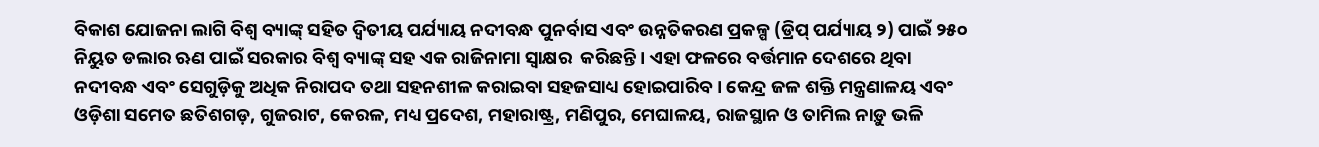ବିକାଶ ଯୋଜନା ଲାଗି ବିଶ୍ୱ ବ୍ୟାଙ୍କ୍‍ ସହିତ ଦ୍ୱିତୀୟ ପର୍ଯ୍ୟାୟ ନଦୀବନ୍ଧ ପୁନର୍ବାସ ଏବଂ ଉନ୍ନତିକରଣ ପ୍ରକଳ୍ପ (ଡ୍ରିପ୍‍ ପର୍ଯ୍ୟାୟ ୨) ପାଇଁ ୨୫୦ ନିୟୁତ ଡଲାର ଋଣ ପାଇଁ ସରକାର ବିଶ୍ୱ ବ୍ୟାଙ୍କ୍‍ ସହ ଏକ ରାଜିନାମା ସ୍ୱାକ୍ଷର  କରିଛନ୍ତି । ଏହା ଫଳରେ ବର୍ତ୍ତମାନ ଦେଶରେ ଥିବା ନଦୀବନ୍ଧ ଏବଂ ସେଗୁଡ଼ିକୁ ଅଧିକ ନିରାପଦ ତଥା ସହନଶୀଳ କରାଇବା ସହଜସାଧ୍ୟ ହୋଇପାରିବ । କେନ୍ଦ୍ର ଜଳ ଶକ୍ତି ମନ୍ତ୍ରଣାଳୟ ଏବଂ ଓଡ଼ିଶା ସମେତ ଛତିଶଗଡ଼, ଗୁଜରାଟ, କେରଳ, ମଧ୍ୟ ପ୍ରଦେଶ, ମହାରାଷ୍ଟ୍ର, ମଣିପୁର, ମେଘାଳୟ, ରାଜସ୍ଥାନ ଓ ତାମିଲ ନାଡ଼ୁ ଭଳି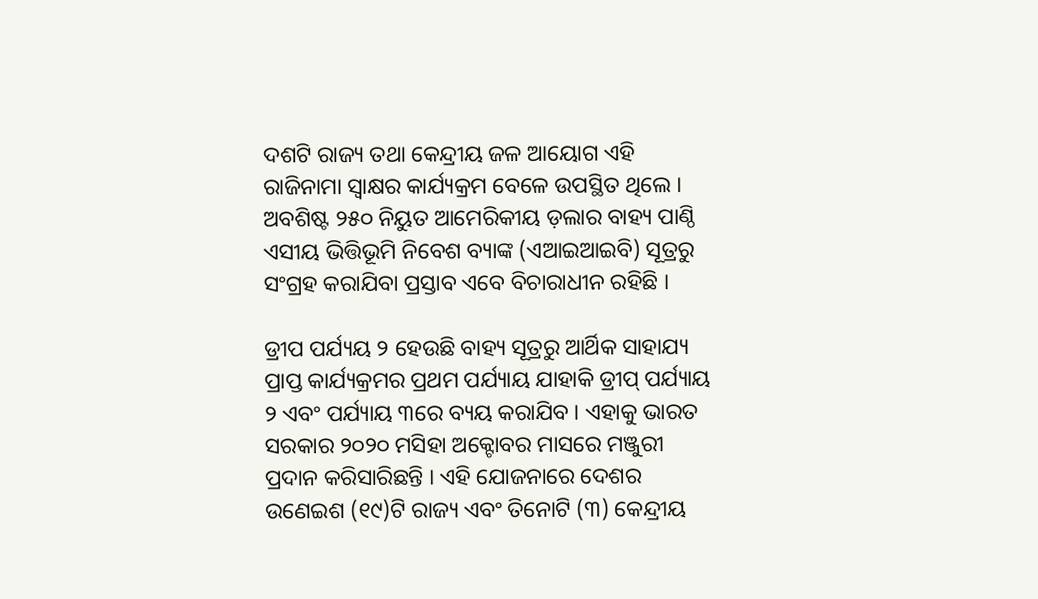ଦଶଟି ରାଜ୍ୟ ତଥା କେନ୍ଦ୍ରୀୟ ଜଳ ଆୟୋଗ ଏହି ରାଜିନାମା ସ୍ୱାକ୍ଷର କାର୍ଯ୍ୟକ୍ରମ ବେଳେ ଉପସ୍ଥିତ ଥିଲେ । ଅବଶିଷ୍ଟ ୨୫୦ ନିୟୁତ ଆମେରିକୀୟ ଡ଼ଲାର ବାହ୍ୟ ପାଣ୍ଠି ଏସୀୟ ଭିତ୍ତିଭୂମି ନିବେଶ ବ୍ୟାଙ୍କ (ଏଆଇଆଇବି) ସୂତ୍ରରୁ ସଂଗ୍ରହ କରାଯିବା ପ୍ରସ୍ତାବ ଏବେ ବିଚାରାଧୀନ ରହିଛି ।

ଡ୍ରୀପ ପର୍ଯ୍ୟୟ ୨ ହେଉଛି ବାହ୍ୟ ସୂତ୍ରରୁ ଆର୍ଥିକ ସାହାଯ୍ୟ ପ୍ରାପ୍ତ କାର୍ଯ୍ୟକ୍ରମର ପ୍ରଥମ ପର୍ଯ୍ୟାୟ ଯାହାକି ଡ୍ରୀପ୍‍ ପର୍ଯ୍ୟାୟ ୨ ଏବଂ ପର୍ଯ୍ୟାୟ ୩ରେ ବ୍ୟୟ କରାଯିବ । ଏହାକୁ ଭାରତ ସରକାର ୨୦୨୦ ମସିହା ଅକ୍ଟୋବର ମାସରେ ମଞ୍ଜୁରୀ ପ୍ରଦାନ କରିସାରିଛନ୍ତି । ଏହି ଯୋଜନାରେ ଦେଶର ଉଣେଇଶ (୧୯)ଟି ରାଜ୍ୟ ଏବଂ ତିନୋଟି (୩) କେନ୍ଦ୍ରୀୟ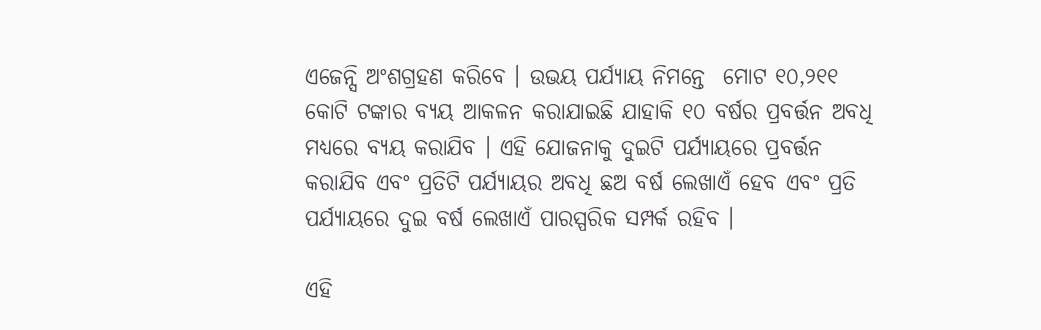ଏଜେନ୍ସି ଅଂଶଗ୍ରହଣ କରିବେ । ଉଭୟ ପର୍ଯ୍ୟାୟ ନିମନ୍ତେ  ମୋଟ ୧୦,୨୧୧ କୋଟି ଟଙ୍କାର ବ୍ୟୟ ଆକଳନ କରାଯାଇଛି ଯାହାକି ୧୦ ବର୍ଷର ପ୍ରବର୍ତ୍ତନ ଅବଧି ମଧ୍ୟରେ ବ୍ୟୟ କରାଯିବ । ଏହି ଯୋଜନାକୁ ଦୁଇଟି ପର୍ଯ୍ୟାୟରେ ପ୍ରବର୍ତ୍ତନ କରାଯିବ ଏବଂ ପ୍ରତିଟି ପର୍ଯ୍ୟାୟର ଅବଧି ଛଅ ବର୍ଷ ଲେଖାଏଁ ହେବ ଏବଂ ପ୍ରତି ପର୍ଯ୍ୟାୟରେ ଦୁଇ ବର୍ଷ ଲେଖାଏଁ ପାରସ୍ପରିକ ସମ୍ପର୍କ ରହିବ ।

ଏହି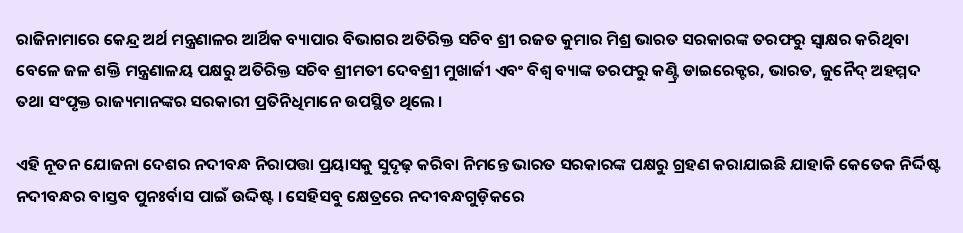ରାଜିନାମାରେ କେନ୍ଦ୍ର ଅର୍ଥ ମନ୍ତ୍ରଣାଳର ଆର୍ଥିକ ବ୍ୟାପାର ବିଭାଗର ଅତିରିକ୍ତ ସଚିବ ଶ୍ରୀ ରଜତ କୁମାର ମିଶ୍ର ଭାରତ ସରକାରଙ୍କ ତରଫରୁ ସ୍ୱାକ୍ଷର କରିଥିବା ବେଳେ ଜଳ ଶକ୍ତି ମନ୍ତ୍ରଣାଳୟ ପକ୍ଷରୁ ଅତିରିକ୍ତ ସଚିବ ଶ୍ରୀମତୀ ଦେବଶ୍ରୀ ମୁଖାର୍ଜୀ ଏବଂ ବିଶ୍ୱ ବ୍ୟାଙ୍କ ତରଫରୁ କଣ୍ଟ୍ରି ଡାଇରେକ୍ଟର, ଭାରତ, ଜୁନୈଦ୍‍ ଅହମ୍ମଦ ତଥା ସଂପୃକ୍ତ ରାଜ୍ୟମାନଙ୍କର ସରକାରୀ ପ୍ରତିନିଧିମାନେ ଉପସ୍ଥିତ ଥିଲେ ।

ଏହି ନୂତନ ଯୋଜନା ଦେଶର ନଦୀବନ୍ଧ ନିରାପତ୍ତା ପ୍ରୟାସକୁ ସୁଦୃଢ଼ କରିବା ନିମନ୍ତେ ଭାରତ ସରକାରଙ୍କ ପକ୍ଷରୁ ଗ୍ରହଣ କରାଯାଇଛି ଯାହାକି କେତେକ ନିର୍ଦ୍ଦିଷ୍ଟ ନଦୀବନ୍ଧର ବାସ୍ତବ ପୁନଃର୍ବାସ ପାଇଁ ଉଦ୍ଦିଷ୍ଟ । ସେହିସବୁ କ୍ଷେତ୍ରରେ ନଦୀବନ୍ଧଗୁଡ଼ିକରେ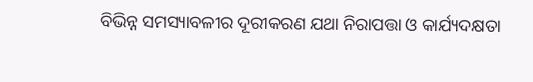ବିଭିନ୍ନ ସମସ୍ୟାବଳୀର ଦୂରୀକରଣ ଯଥା ନିରାପତ୍ତା ଓ କାର୍ଯ୍ୟଦକ୍ଷତା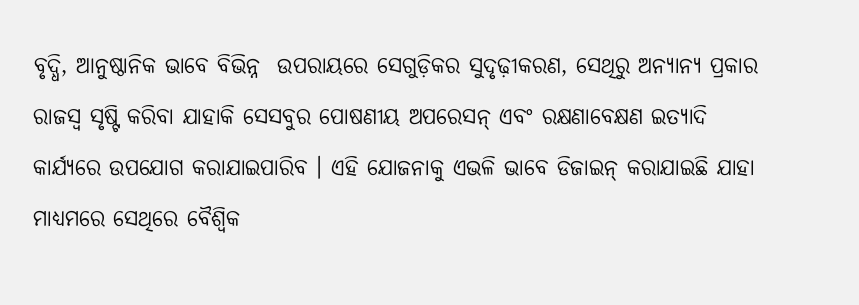ବୃଦ୍ଧି, ଆନୁଷ୍ଠାନିକ ଭାବେ ବିଭିନ୍ନ  ଉପରାୟରେ ସେଗୁଡ଼ିକର ସୁଦୃଢ଼ୀକରଣ, ସେଥିରୁ ଅନ୍ୟାନ୍ୟ ପ୍ରକାର ରାଜସ୍ୱ ସୃଷ୍ଟି କରିବା ଯାହାକି ସେସବୁର ପୋଷଣୀୟ ଅପରେସନ୍‍ ଏବଂ ରକ୍ଷଣାବେକ୍ଷଣ ଇତ୍ୟାଦି କାର୍ଯ୍ୟରେ ଉପଯୋଗ କରାଯାଇପାରିବ । ଏହି ଯୋଜନାକୁ ଏଭଳି ଭାବେ ଡିଜାଇନ୍‍ କରାଯାଇଛି ଯାହା ମାଧ୍ୟମରେ ସେଥିରେ ବୈଶ୍ୱିକ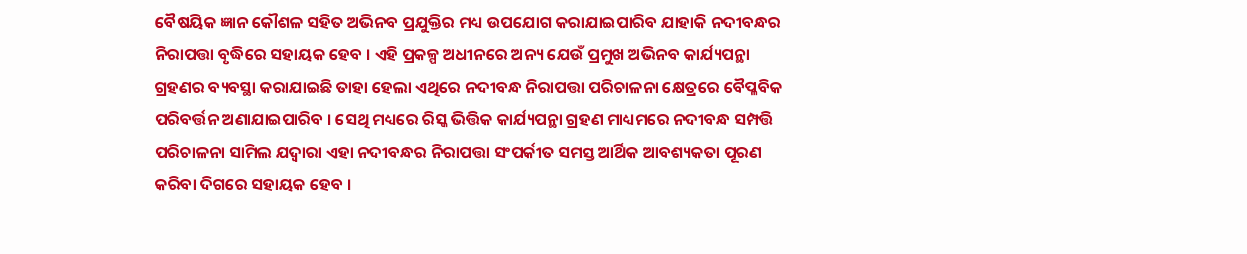ବୈଷୟିକ ଜ୍ଞାନ କୌଶଳ ସହିତ ଅଭିନବ ପ୍ରଯୁକ୍ତିର ମଧ୍ୟ ଉପଯୋଗ କରାଯାଇପାରିବ ଯାହାକି ନଦୀବନ୍ଧର ନିରାପତ୍ତା ବୃଦ୍ଧିରେ ସହାୟକ ହେବ । ଏହି ପ୍ରକଳ୍ପ ଅଧୀନରେ ଅନ୍ୟ ଯେଉଁ ପ୍ରମୁଖ ଅଭିନବ କାର୍ଯ୍ୟପନ୍ଥା ଗ୍ରହଣର ବ୍ୟବସ୍ଥା କରାଯାଇଛି ତାହା ହେଲା ଏଥିରେ ନଦୀବନ୍ଧ ନିରାପତ୍ତା ପରିଚାଳନା କ୍ଷେତ୍ରରେ ବୈପ୍ଳବିକ ପରିବର୍ତ୍ତନ ଅଣାଯାଇପାରିବ । ସେଥି ମଧ୍ୟରେ ରିସ୍କ ଭିତ୍ତିକ କାର୍ଯ୍ୟପନ୍ଥା ଗ୍ରହଣ ମାଧ୍ୟମରେ ନଦୀବନ୍ଧ ସମ୍ପତ୍ତି ପରିଚାଳନା ସାମିଲ ଯଦ୍ୱାରା ଏହା ନଦୀବନ୍ଧର ନିରାପତ୍ତା ସଂପର୍କୀତ ସମସ୍ତ ଆର୍ଥିକ ଆବଶ୍ୟକତା ପୂରଣ କରିବା ଦିଗରେ ସହାୟକ ହେବ ।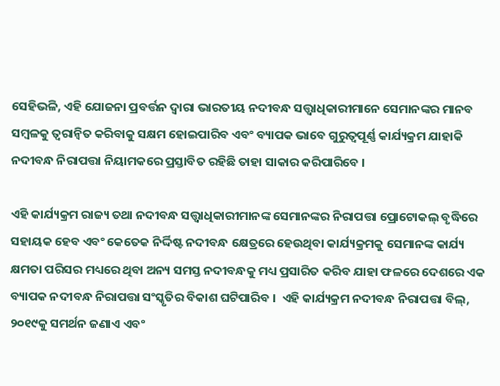ସେହିଭଳି, ଏହି ଯୋଜନା ପ୍ରବର୍ତ୍ତନ ଦ୍ୱାରା ଭାରତୀୟ ନଦୀବନ୍ଧ ସତ୍ତ୍ୱାଧିକାରୀମାନେ ସେମାନଙ୍କର ମାନବ ସମ୍ବଳକୁ ତ୍ୱରାନ୍ୱିତ କରିବାକୁ ସକ୍ଷମ ହୋଇପାରିବ ଏବଂ ବ୍ୟାପକ ଭାବେ ଗୁରୁତ୍ୱପୂର୍ଣ୍ଣ କାର୍ଯ୍ୟକ୍ରମ ଯାହାକି ନଦୀବନ୍ଧ ନିରାପତ୍ତା ନିୟାମକରେ ପ୍ରସ୍ତାବିତ ରହିଛି ତାହା ସାକାର କରିପାରିବେ ।

ଏହି କାର୍ଯ୍ୟକ୍ରମ ରାଜ୍ୟ ତଥା ନଦୀବନ୍ଧ ସତ୍ତ୍ୱାଧିକାରୀମାନଙ୍କ ସେମାନଙ୍କର ନିରାପତ୍ତା ପ୍ରୋଟୋକଲ୍‍ ବୃଦ୍ଧିରେ ସହାୟକ ହେବ ଏବଂ କେତେକ ନିର୍ଦ୍ଦିଷ୍ଟ ନଦୀବନ୍ଧ କ୍ଷେତ୍ରରେ ହେଉଥିବା କାର୍ଯ୍ୟକ୍ରମକୁ ସେମାନଙ୍କ କାର୍ଯ୍ୟ କ୍ଷମତା ପରିସର ମଧ୍ୟରେ ଥିବା ଅନ୍ୟ ସମସ୍ତ ନଦୀବନ୍ଧକୁ ମଧ୍ୟ ପ୍ରସାରିତ କରିବ ଯାହା ଫଳରେ ଦେଶରେ ଏକ ବ୍ୟାପକ ନଦୀବନ୍ଧ ନିରାପତ୍ତା ସଂସ୍କୃତିର ବିକାଶ ଘଟିପାରିବ ।  ଏହି କାର୍ଯ୍ୟକ୍ରମ ନଦୀବନ୍ଧ ନିରାପତ୍ତା ବିଲ୍‍, ୨୦୧୯କୁ ସମର୍ଥନ ଜଣାଏ ଏବଂ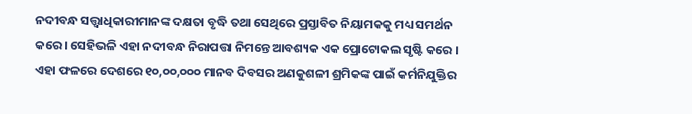ନଦୀବନ୍ଧ ସତ୍ତ୍ୱାଧିକାରୀମାନଙ୍କ ଦକ୍ଷତା ବୃଦ୍ଧି ତଥା ସେଥିରେ ପ୍ରସ୍ତାବିତ ନିୟାମକକୁ ମଧ୍ୟ ସମର୍ଥନ କରେ । ସେହିଭଳି ଏହା ନଦୀବନ୍ଧ ନିରାପତ୍ତା ନିମନ୍ତେ ଆବଶ୍ୟକ ଏକ ପ୍ରୋଟୋକଲ ସୃଷ୍ଟି କରେ ।  ଏହା ଫଳରେ ଦେଶରେ ୧୦,୦୦,୦୦୦ ମାନବ ଦିବସର ଅଣକୁଶଳୀ ଶ୍ରମିକଙ୍କ ପାଇଁ କର୍ମନିଯୁକ୍ତିର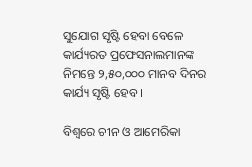ସୁଯୋଗ ସୃଷ୍ଟି ହେବା ବେଳେ କାର୍ଯ୍ୟରତ ପ୍ରଫେସନାଲମାନଙ୍କ ନିମନ୍ତେ ୨,୫୦,୦୦୦ ମାନବ ଦିନର କାର୍ଯ୍ୟ ସୃଷ୍ଟି ହେବ ।

ବିଶ୍ୱରେ ଚୀନ ଓ ଆମେରିକା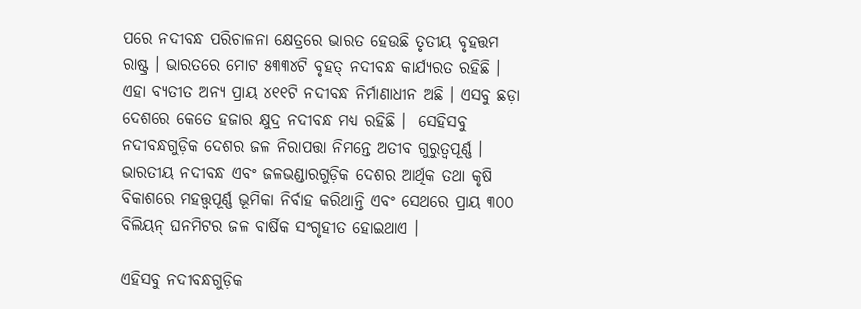ପରେ ନଦୀବନ୍ଧ ପରିଚାଳନା କ୍ଷେତ୍ରରେ ଭାରତ ହେଉଛି ତୃତୀୟ ବୃହତ୍ତମ ରାଷ୍ଟ୍ର । ଭାରତରେ ମୋଟ ୫୩୩୪ଟି ବୃହତ୍‍ ନଦୀବନ୍ଧ କାର୍ଯ୍ୟରତ ରହିଛି । ଏହା ବ୍ୟତୀତ ଅନ୍ୟ ପ୍ରାୟ ୪୧୧ଟି ନଦୀବନ୍ଧ ନିର୍ମାଣାଧୀନ ଅଛି । ଏସବୁ ଛଡ଼ା ଦେଶରେ କେତେ ହଜାର କ୍ଷୁଦ୍ର ନଦୀବନ୍ଧ ମଧ୍ୟ ରହିଛି ।  ସେହିସବୁ ନଦୀବନ୍ଧଗୁଡ଼ିକ ଦେଶର ଜଳ ନିରାପତ୍ତା ନିମନ୍ତେ ଅତୀବ ଗୁରୁତ୍ୱପୂର୍ଣ୍ଣ । ଭାରତୀୟ ନଦୀବନ୍ଧ ଏବଂ ଜଳଭଣ୍ଡାରଗୁଡ଼ିକ ଦେଶର ଆର୍ଥିକ ତଥା କୃଷି ବିକାଶରେ ମହତ୍ତ୍ୱପୂର୍ଣ୍ଣ ଭୂମିକା ନିର୍ବାହ କରିଥାନ୍ତି ଏବଂ ସେଥରେ ପ୍ରାୟ ୩୦୦ ବିଲିୟନ୍‍ ଘନମିଟର ଜଳ ବାର୍ଷିକ ସଂଗୃହୀତ ହୋଇଥାଏ ।

ଏହିସବୁ ନଦୀବନ୍ଧଗୁଡ଼ିକ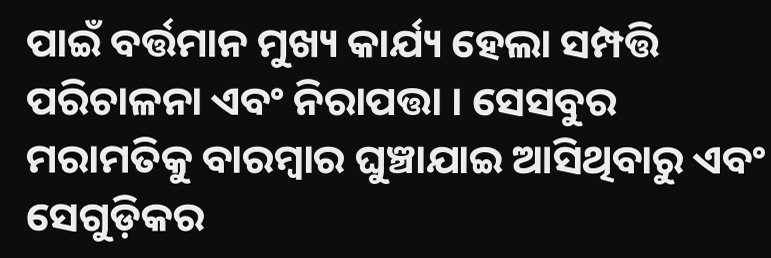ପାଇଁ ବର୍ତ୍ତମାନ ମୁଖ୍ୟ କାର୍ଯ୍ୟ ହେଲା ସମ୍ପତ୍ତି ପରିଚାଳନା ଏବଂ ନିରାପତ୍ତା । ସେସବୁର ମରାମତିକୁ ବାରମ୍ବାର ଘୁଞ୍ଚାଯାଇ ଆସିଥିବାରୁ ଏବଂ ସେଗୁଡ଼ିକର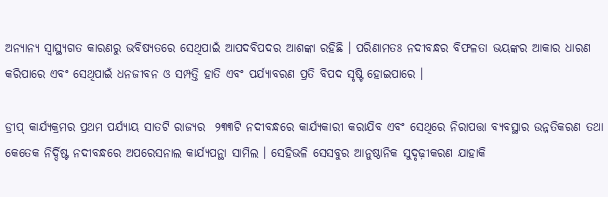ଅନ୍ୟାନ୍ୟ ସ୍ୱାସ୍ଥ୍ୟଗତ କାରଣରୁ ଭବିଷ୍ୟତରେ ସେଥିପାଇଁ ଆପଦବିପଦର ଆଶଙ୍କା ରହିଛି । ପରିଣାମତଃ ନଦୀବନ୍ଧର ବିଫଳତା ଭୟଙ୍କର ଆକାର ଧାରଣ କରିପାରେ ଏବଂ ସେଥିପାଇଁ ଧନଜୀବନ ଓ ସମ୍ପତ୍ତି ହାତି ଏବଂ ପର୍ଯ୍ୟାବରଣ ପ୍ରତି ବିପଦ ସୃଷ୍ଟି ହୋଇପାରେ ।

ଡ୍ରୀପ୍‍ କାର୍ଯ୍ୟକ୍ରମର ପ୍ରଥମ ପର୍ଯ୍ୟାୟ ସାତଟି ରାଜ୍ୟର  ୨୩୩ଟି ନଦୀବନ୍ଧରେ କାର୍ଯ୍ୟକାରୀ କରାଯିବ ଏବଂ ସେଥିରେ ନିରାପତ୍ତା ବ୍ୟବସ୍ଥାର ଉନ୍ନତିକରଣ ତଥା କେତେକ ନିର୍ଦ୍ଦିଷ୍ଟ ନଦୀବନ୍ଧରେ ଅପରେସନାଲ କାର୍ଯ୍ୟପନ୍ଥା ସାମିଲ । ସେହିଭଳି ସେସବୁର ଆନୁଷ୍ଠାନିକ ସୁଦୃଢ଼ୀକରଣ ଯାହାକି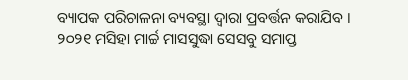ବ୍ୟାପକ ପରିଚାଳନା ବ୍ୟବସ୍ଥା ଦ୍ୱାରା ପ୍ରବର୍ତ୍ତନ କରାଯିବ । ୨୦୨୧ ମସିହା ମାର୍ଚ୍ଚ ମାସସୁଦ୍ଧା ସେସବୁ ସମାପ୍ତ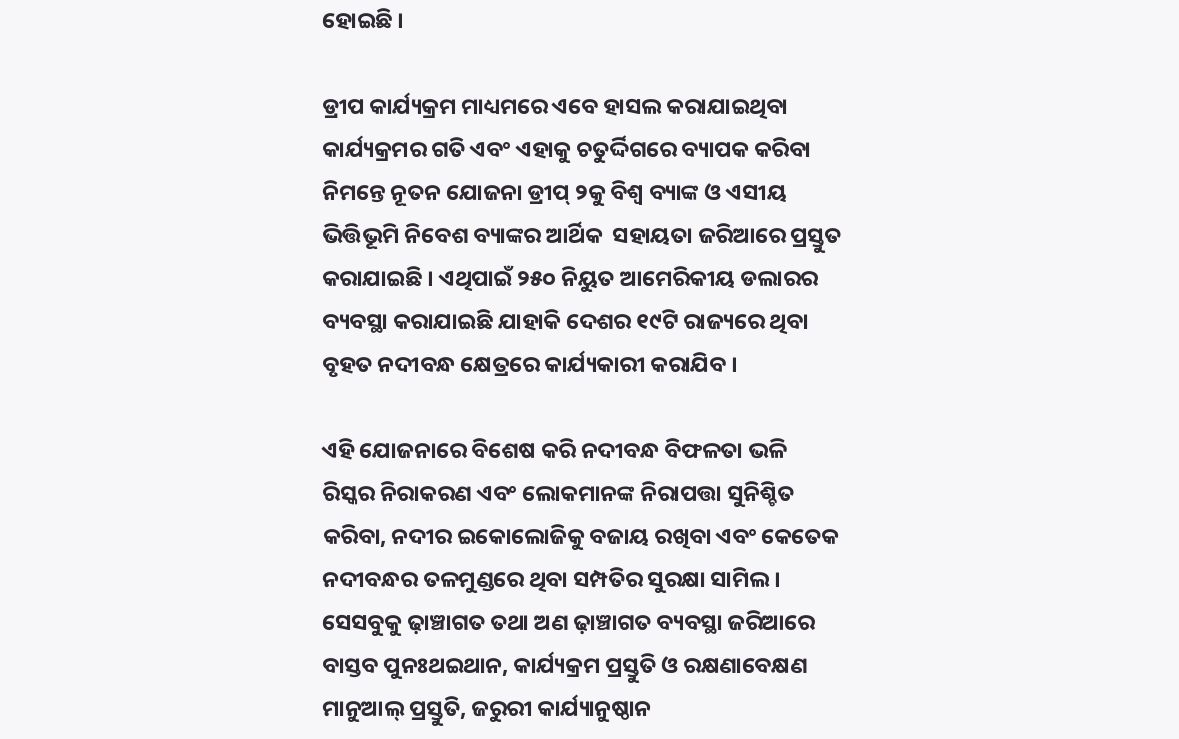ହୋଇଛି ।

ଡ୍ରୀପ କାର୍ଯ୍ୟକ୍ରମ ମାଧ୍ୟମରେ ଏବେ ହାସଲ କରାଯାଇଥିବା କାର୍ଯ୍ୟକ୍ରମର ଗତି ଏବଂ ଏହାକୁ ଚତୁର୍ଦ୍ଦିଗରେ ବ୍ୟାପକ କରିବା ନିମନ୍ତେ ନୂତନ ଯୋଜନା ଡ୍ରୀପ୍‍ ୨କୁ ବିଶ୍ୱ ବ୍ୟାଙ୍କ ଓ ଏସୀୟ ଭିତ୍ତିଭୂମି ନିବେଶ ବ୍ୟାଙ୍କର ଆର୍ଥିକ  ସହାୟତା ଜରିଆରେ ପ୍ରସ୍ତୁତ କରାଯାଇଛି । ଏଥିପାଇଁ ୨୫୦ ନିୟୁତ ଆମେରିକୀୟ ଡଲାରର ବ୍ୟବସ୍ଥା କରାଯାଇଛି ଯାହାକି ଦେଶର ୧୯ଟି ରାଜ୍ୟରେ ଥିବା ବୃହତ ନଦୀବନ୍ଧ କ୍ଷେତ୍ରରେ କାର୍ଯ୍ୟକାରୀ କରାଯିବ ।

ଏହି ଯୋଜନାରେ ବିଶେଷ କରି ନଦୀବନ୍ଧ ବିଫଳତା ଭଳି ରିସ୍କର ନିରାକରଣ ଏବଂ ଲୋକମାନଙ୍କ ନିରାପତ୍ତା ସୁନିଶ୍ଚିତ କରିବା, ନଦୀର ଇକୋଲୋଜିକୁ ବଜାୟ ରଖିବା ଏବଂ କେତେକ ନଦୀବନ୍ଧର ତଳମୁଣ୍ଡରେ ଥିବା ସମ୍ପତିର ସୁରକ୍ଷା ସାମିଲ । ସେସବୁକୁ ଢ଼ାଞ୍ଚାଗତ ତଥା ଅଣ ଢ଼ାଞ୍ଚାଗତ ବ୍ୟବସ୍ଥା ଜରିଆରେ ବାସ୍ତବ ପୁନଃଥଇଥାନ, କାର୍ଯ୍ୟକ୍ରମ ପ୍ରସ୍ତୁତି ଓ ରକ୍ଷଣାବେକ୍ଷଣ ମାନୁଆଲ୍‍ ପ୍ରସ୍ତୁତି, ଜରୁରୀ କାର୍ଯ୍ୟାନୁଷ୍ଠାନ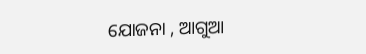ଯୋଜନା , ଆଗୁଆ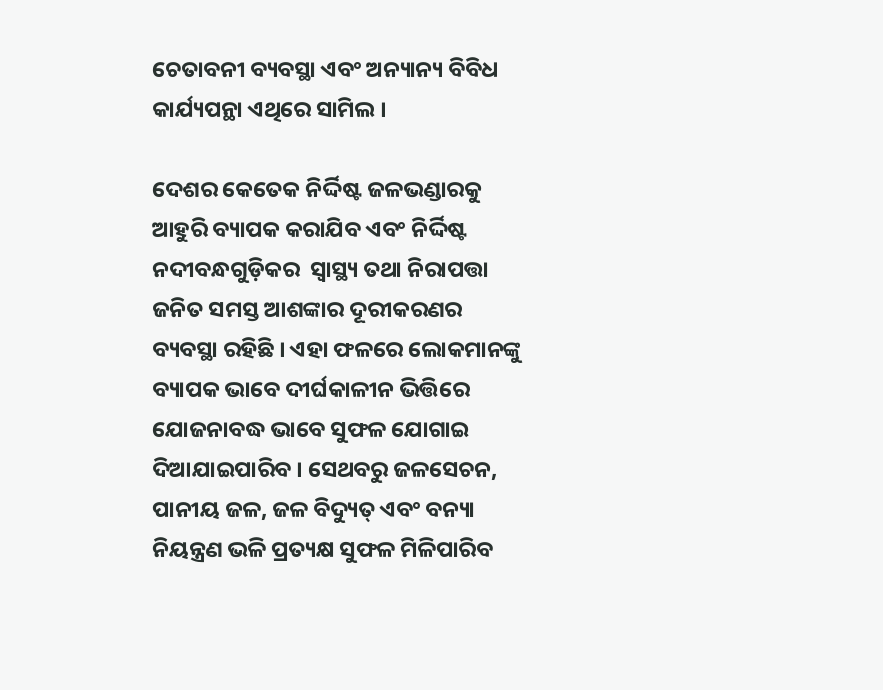ଚେତାବନୀ ବ୍ୟବସ୍ଥା ଏବଂ ଅନ୍ୟାନ୍ୟ ବିବିଧ କାର୍ଯ୍ୟପନ୍ଥା ଏଥିରେ ସାମିଲ ।

ଦେଶର କେତେକ ନିର୍ଦ୍ଦିଷ୍ଟ ଜଳଭଣ୍ଡାରକୁ ଆହୁରି ବ୍ୟାପକ କରାଯିବ ଏବଂ ନିର୍ଦ୍ଦିଷ୍ଟ ନଦୀବନ୍ଧଗୁଡ଼ିକର  ସ୍ୱାସ୍ଥ୍ୟ ତଥା ନିରାପତ୍ତା ଜନିତ ସମସ୍ତ ଆଶଙ୍କାର ଦୂରୀକରଣର ବ୍ୟବସ୍ଥା ରହିଛି । ଏହା ଫଳରେ ଲୋକମାନଙ୍କୁ ବ୍ୟାପକ ଭାବେ ଦୀର୍ଘକାଳୀନ ଭିତ୍ତିରେ ଯୋଜନାବଦ୍ଧ ଭାବେ ସୁଫଳ ଯୋଗାଇ ଦିଆଯାଇପାରିବ । ସେଥବରୁ ଜଳସେଚନ, ପାନୀୟ ଜଳ, ଜଳ ବିଦ୍ୟୁତ୍‍ ଏବଂ ବନ୍ୟା ନିୟନ୍ତ୍ରଣ ଭଳି ପ୍ରତ୍ୟକ୍ଷ ସୁଫଳ ମିଳିପାରିବ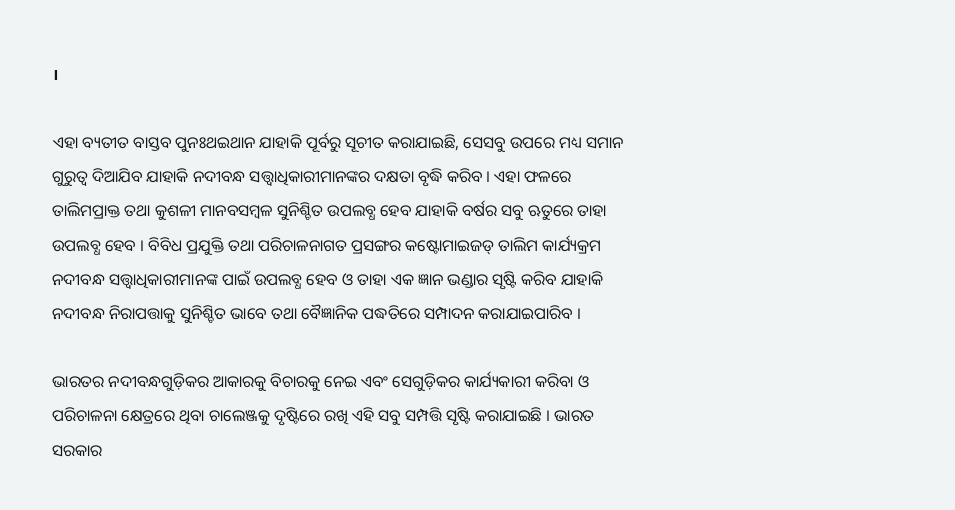।

ଏହା ବ୍ୟତୀତ ବାସ୍ତବ ପୁନଃଥଇଥାନ ଯାହାକି ପୂର୍ବରୁ ସୂଚୀତ କରାଯାଇଛି, ସେସବୁ ଉପରେ ମଧ୍ୟ ସମାନ ଗୁରୁତ୍ୱ ଦିଆଯିବ ଯାହାକି ନଦୀବନ୍ଧ ସତ୍ତ୍ୱାଧିକାରୀମାନଙ୍କର ଦକ୍ଷତା ବୃଦ୍ଧି କରିବ । ଏହା ଫଳରେ ତାଲିମପ୍ରାକ୍ତ ତଥା କୁଶଳୀ ମାନବସମ୍ବଳ ସୁନିଶ୍ଚିତ ଉପଲବ୍ଧ ହେବ ଯାହାକି ବର୍ଷର ସବୁ ଋତୁରେ ତାହା ଉପଲବ୍ଧ ହେବ । ବିବିଧ ପ୍ରଯୁକ୍ତି ତଥା ପରିଚାଳନାଗତ ପ୍ରସଙ୍ଗର କଷ୍ଟୋମାଇଜଡ୍‍ ତାଲିମ କାର୍ଯ୍ୟକ୍ରମ ନଦୀବନ୍ଧ ସତ୍ତ୍ୱାଧିକାରୀମାନଙ୍କ ପାଇଁ ଉପଲବ୍ଧ ହେବ ଓ ତାହା ଏକ ଜ୍ଞାନ ଭଣ୍ଡାର ସୃଷ୍ଟି କରିବ ଯାହାକି ନଦୀବନ୍ଧ ନିରାପତ୍ତାକୁ ସୁନିଶ୍ଚିତ ଭାବେ ତଥା ବୈଜ୍ଞାନିକ ପଦ୍ଧତିରେ ସମ୍ପାଦନ କରାଯାଇପାରିବ ।

ଭାରତର ନଦୀବନ୍ଧଗୁଡ଼ିକର ଆକାରକୁ ବିଚାରକୁ ନେଇ ଏବଂ ସେଗୁଡ଼ିକର କାର୍ଯ୍ୟକାରୀ କରିବା ଓ ପରିଚାଳନା କ୍ଷେତ୍ରରେ ଥିବା ଚାଲେଞ୍ଜକୁ ଦୃଷ୍ଟିରେ ରଖି ଏହି ସବୁ ସମ୍ପତ୍ତି ସୃଷ୍ଟି କରାଯାଇଛି । ଭାରତ ସରକାର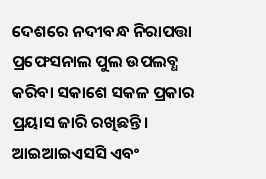ଦେଶରେ ନଦୀବନ୍ଧ ନିରାପତ୍ତା ପ୍ରଫେସନାଲ ପୁଲ ଉପଲବ୍ଧ କରିବା ସକାଶେ ସକଳ ପ୍ରକାର ପ୍ରୟାସ ଜାରି ରଖିଛନ୍ତି । ଆଇଆଇଏସସି ଏବଂ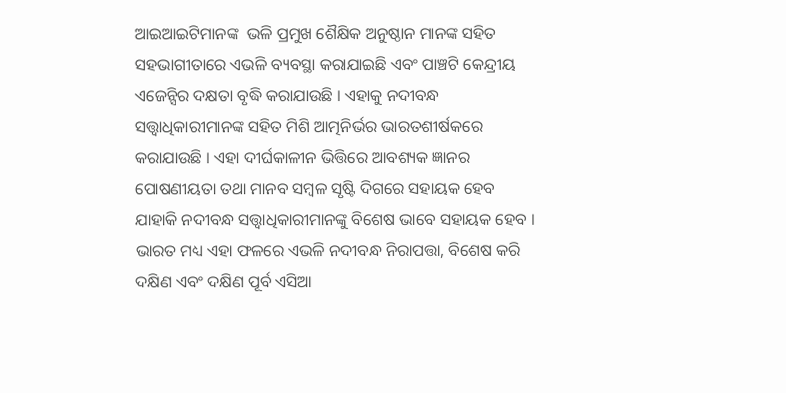ଆଇଆଇଟିମାନଙ୍କ  ଭଳି ପ୍ରମୁଖ ଶୈକ୍ଷିକ ଅନୁଷ୍ଠାନ ମାନଙ୍କ ସହିତ ସହଭାଗୀତାରେ ଏଭଳି ବ୍ୟବସ୍ଥା କରାଯାଇଛି ଏବଂ ପାଞ୍ଚଟି କେନ୍ଦ୍ରୀୟ ଏଜେନ୍ସିର ଦକ୍ଷତା ବୃଦ୍ଧି କରାଯାଉଛି । ଏହାକୁ ନଦୀବନ୍ଧ ସତ୍ତ୍ୱାଧିକାରୀମାନଙ୍କ ସହିତ ମିଶି ଆତ୍ମନିର୍ଭର ଭାରତଶୀର୍ଷକରେ କରାଯାଉଛି । ଏହା ଦୀର୍ଘକାଳୀନ ଭିତ୍ତିରେ ଆବଶ୍ୟକ ଜ୍ଞାନର ପୋଷଣୀୟତା ତଥା ମାନବ ସମ୍ବଳ ସୃଷ୍ଟି ଦିଗରେ ସହାୟକ ହେବ ଯାହାକି ନଦୀବନ୍ଧ ସତ୍ତ୍ୱାଧିକାରୀମାନଙ୍କୁ ବିଶେଷ ଭାବେ ସହାୟକ ହେବ । ଭାରତ ମଧ୍ୟ ଏହା ଫଳରେ ଏଭଳି ନଦୀବନ୍ଧ ନିରାପତ୍ତା, ବିଶେଷ କରି ଦକ୍ଷିଣ ଏବଂ ଦକ୍ଷିଣ ପୂର୍ବ ଏସିଆ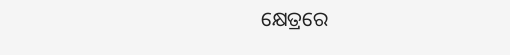କ୍ଷେତ୍ରରେ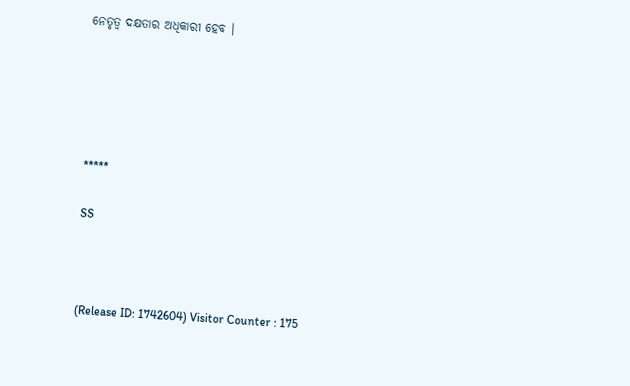ନେତୃତ୍ୱ ଦକ୍ଷତାର ଅଧିକାରୀ ହେବ ।





*****

SS



(Release ID: 1742604) Visitor Counter : 175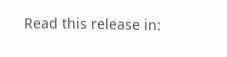Read this release in: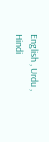English , Urdu , Hindi